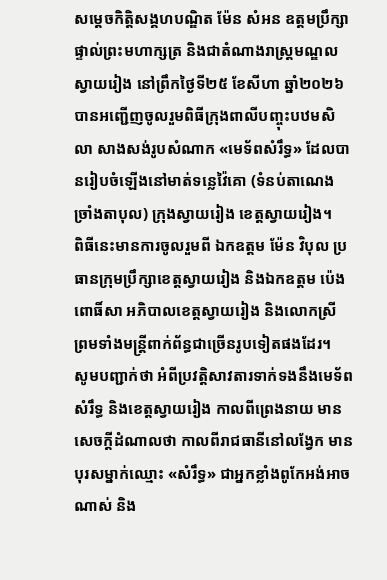សម្តេចកិត្តិសង្គហបណ្ឌិត ម៉ែន សំអន ឧត្តមប្រឹក្សាផ្ទាល់ព្រះមហាក្សត្រ និងជាតំណាងរាស្ត្រមណ្ឌលស្វាយរៀង នៅព្រឹកថ្ងៃទី២៥ ខែសីហា ឆ្នាំ២០២៦ បានអញ្ជើញចូលរួមពិធីក្រុងពាលីបញ្ចុះបឋមសិលា សាងសង់រូបសំណាក «មេទ័ពសំរឹទ្ធ» ដែលបានរៀបចំឡើងនៅមាត់ទន្លេវ៉ៃគោ (ទំនប់តាណេង ច្រាំងតាបុល) ក្រុងស្វាយរៀង ខេត្តស្វាយរៀង។
ពិធីនេះមានការចូលរួមពី ឯកឧត្តម ម៉ែន វិបុល ប្រធានក្រុមប្រឹក្សាខេត្តស្វាយរៀង និងឯកឧត្តម ប៉េង ពោធិ៍សា អភិបាលខេត្តស្វាយរៀង និងលោកស្រី ព្រមទាំងមន្ត្រីពាក់ព័ន្ធជាច្រើនរូបទៀតផងដែរ។
សូមបញ្ជាក់ថា អំពីប្រវត្តិសាវតារទាក់ទងនឹងមេទ័ពសំរឹទ្ធ និងខេត្តស្វាយរៀង កាលពីព្រេងនាយ មានសេចក្ដីដំណាលថា កាលពីរាជធានីនៅលង្វែក មានបុរសម្នាក់ឈ្មោះ «សំរឹទ្ធ» ជាអ្នកខ្លាំងពូកែអង់អាចណាស់ និង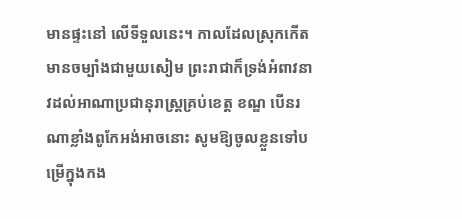មានផ្ទះនៅ លើទីទួលនេះ។ កាលដែលស្រុកកើតមានចម្បាំងជាមួយសៀម ព្រះរាជាក៏ទ្រង់អំពាវនាវដល់អាណាប្រជានុរាស្ត្រគ្រប់ខេត្ត ខណ្ឌ បើនរណាខ្លាំងពូកែអង់អាចនោះ សូមឱ្យចូលខ្លួនទៅបម្រើក្នុងកង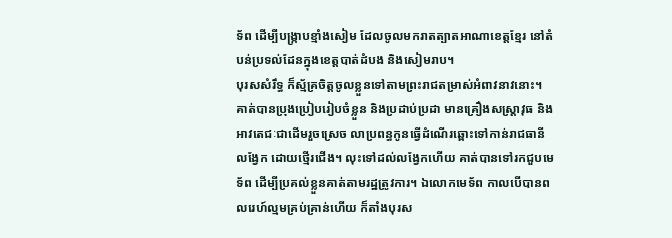ទ័ព ដើម្បីបង្ក្រាបខ្មាំងសៀម ដែលចូលមករាតត្បាតអាណាខេត្តខ្មែរ នៅតំបន់ប្រទល់ដែនក្នុងខេត្តបាត់ដំបង និងសៀមរាប។
បុរសសំរឹទ្ធ ក៏ស្ម័គ្រចិត្តចូលខ្លួនទៅតាមព្រះរាជតម្រាស់អំពាវនាវនោះ។ គាត់បានប្រុងប្រៀបរៀបចំខ្លួន និងប្រដាប់ប្រដា មានគ្រឿងសស្ត្រាវុធ និងអាវតេជៈជាដើមរួចស្រេច លាប្រពន្ធកូនធ្វើដំណើរឆ្ពោះទៅកាន់រាជធានីលង្វែក ដោយថ្មើរជើង។ លុះទៅដល់លង្វែកហើយ គាត់បានទៅរកជួបមេទ័ព ដើម្បីប្រគល់ខ្លួនគាត់តាមរដ្ឋត្រូវការ។ ឯលោកមេទ័ព កាលបើបានពលរេហ៍ល្មមគ្រប់គ្រាន់ហើយ ក៏តាំងបុរស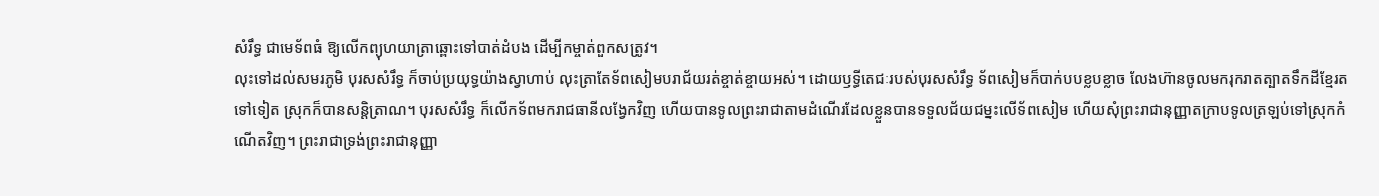សំរឹទ្ធ ជាមេទ័ពធំ ឱ្យលើកព្យុហយាត្រាឆ្ពោះទៅបាត់ដំបង ដើម្បីកម្ចាត់ពួកសត្រូវ។
លុះទៅដល់សមរភូមិ បុរសសំរឹទ្ធ ក៏ចាប់ប្រយុទ្ធយ៉ាងស្វាហាប់ លុះត្រាតែទ័ពសៀមបរាជ័យរត់ខ្ចាត់ខ្ចាយអស់។ ដោយឫទ្ធីតេជៈរបស់បុរសសំរឹទ្ធ ទ័ពសៀមក៏បាក់បបខ្លបខ្លាច លែងហ៊ានចូលមករុករាតត្បាតទឹកដីខ្មែរតទៅទៀត ស្រុកក៏បានសន្តិត្រាណ។ បុរសសំរឹទ្ធ ក៏លើកទ័ពមករាជធានីលង្វែកវិញ ហើយបានទូលព្រះរាជាតាមដំណើរដែលខ្លួនបានទទួលជ័យជម្នះលើទ័ពសៀម ហើយសុំព្រះរាជានុញ្ញាតក្រាបទូលត្រឡប់ទៅស្រុកកំណើតវិញ។ ព្រះរាជាទ្រង់ព្រះរាជានុញ្ញា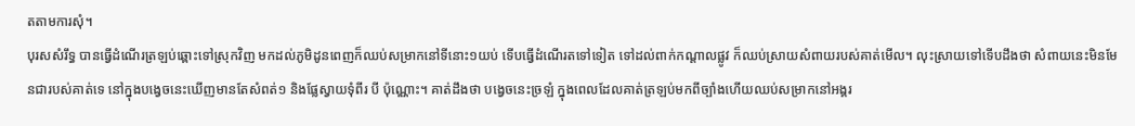តតាមការសុំ។
បុរសសំរឹទ្ធ បានធ្វើដំណើរត្រឡប់ឆ្ពោះទៅស្រុកវិញ មកដល់ភូមិដូនពេញក៏ឈប់សម្រាកនៅទីនោះ១យប់ ទើបធ្វើដំណើរតទៅទៀត ទៅដល់ពាក់កណ្ដាលផ្លូវ ក៏ឈប់ស្រាយសំពាយរបស់គាត់មើល។ លុះស្រាយទៅទើបដឹងថា សំពាយនេះមិនមែនជារបស់គាត់ទេ នៅក្នុងបង្វេចនេះឃើញមានតែសំពត់១ និងផ្លែស្វាយទុំពីរ បី ប៉ុណ្ណោះ។ គាត់ដឹងថា បង្វេចនេះច្រឡំ ក្នុងពេលដែលគាត់ត្រឡប់មកពីច្បាំងហើយឈប់សម្រាកនៅអង្គរ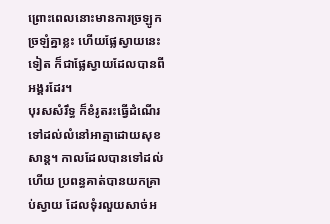ព្រោះពេលនោះមានការច្រឡូកច្រឡំគ្នាខ្លះ ហើយផ្លែស្វាយនេះទៀត ក៏ជាផ្លែស្វាយដែលបានពីអង្គរដែរ។
បុរសសំរឹទ្ធ ក៏ខំរូតរះធ្វើដំណើរទៅដល់លំនៅអាត្មាដោយសុខសាន្ត។ កាលដែលបានទៅដល់ហើយ ប្រពន្ធគាត់បានយកគ្រាប់ស្វាយ ដែលទុំរលួយសាច់អ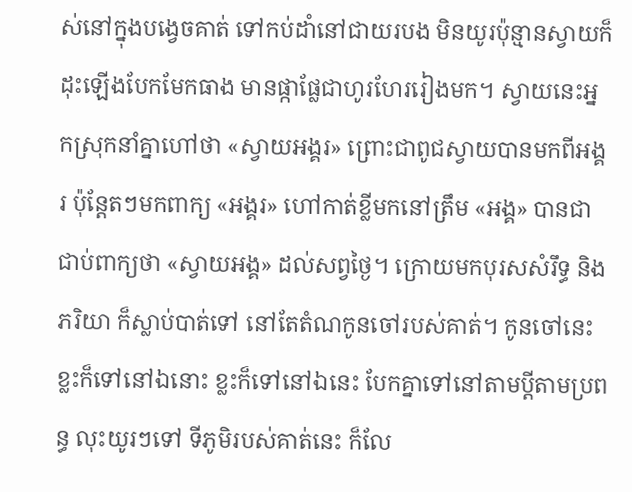ស់នៅក្នុងបង្វេចគាត់ ទៅកប់ដាំនៅជាយរបង មិនយូរប៉ុន្មានស្វាយក៏ដុះឡើងបែកមែកធាង មានផ្កាផ្លែជាហូរហែររៀងមក។ ស្វាយនេះអ្នកស្រុកនាំគ្នាហៅថា «ស្វាយអង្គរ» ព្រោះជាពូជស្វាយបានមកពីអង្គរ ប៉ុន្តែតៗមកពាក្យ «អង្គរ» ហៅកាត់ខ្លីមកនៅត្រឹម «អង្គ» បានជាជាប់ពាក្យថា «ស្វាយអង្គ» ដល់សព្វថ្ងៃ។ ក្រោយមកបុរសសំរឹទ្ធ និងភរិយា ក៏ស្លាប់បាត់ទៅ នៅតែតំណកូនចៅរបស់គាត់។ កូនចៅនេះ ខ្លះក៏ទៅនៅឯនោះ ខ្លះក៏ទៅនៅឯនេះ បែកគ្នាទៅនៅតាមប្ដីតាមប្រពន្ធ លុះយូរៗទៅ ទីភូមិរបស់គាត់នេះ ក៏លែ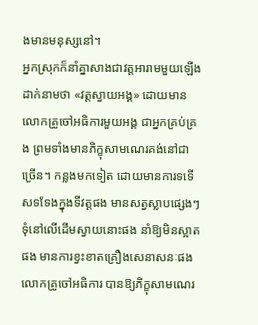ងមានមនុស្សនៅ។
អ្នកស្រុកក៏នាំគ្នាសាងជាវត្តអារាមមួយឡើង ដាក់នាមថា «វត្តស្វាយអង្គ» ដោយមានលោកគ្រូចៅអធិការមួយអង្គ ជាអ្នកគ្រប់គ្រង ព្រមទាំងមានភិក្ខុសាមណេរគង់នៅជាច្រើន។ កន្លងមកទៀត ដោយមានការទទើសទទែងក្នុងទីវត្តផង មានសត្វស្លាបផ្សេងៗទុំនៅលើដើមស្វាយនោះផង នាំឱ្យមិនស្អាតផង មានការខ្វះខាតគ្រឿងសេនាសនៈផង លោកគ្រូចៅអធិការ បានឱ្យភិក្ខុសាមណេរ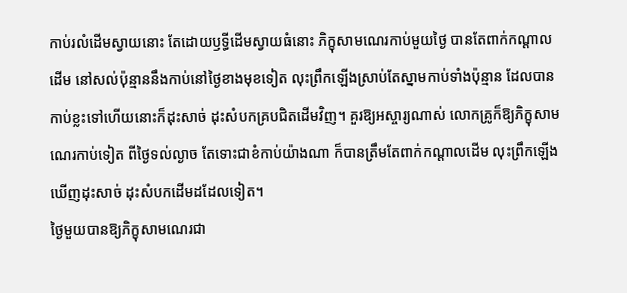កាប់រលំដើមស្វាយនោះ តែដោយឫទ្ធីដើមស្វាយធំនោះ ភិក្ខុសាមណេរកាប់មួយថ្ងៃ បានតែពាក់កណ្ដាលដើម នៅសល់ប៉ុន្មាននឹងកាប់នៅថ្ងៃខាងមុខទៀត លុះព្រឹកឡើងស្រាប់តែស្នាមកាប់ទាំងប៉ុន្មាន ដែលបានកាប់ខ្លះទៅហើយនោះក៏ដុះសាច់ ដុះសំបកគ្របជិតដើមវិញ។ គួរឱ្យអស្ចារ្យណាស់ លោកគ្រូក៏ឱ្យភិក្ខុសាមណេរកាប់ទៀត ពីថ្ងៃទល់ល្ងាច តែទោះជាខំកាប់យ៉ាងណា ក៏បានត្រឹមតែពាក់កណ្ដាលដើម លុះព្រឹកឡើងឃើញដុះសាច់ ដុះសំបកដើមដដែលទៀត។
ថ្ងៃមួយបានឱ្យភិក្ខុសាមណេរជា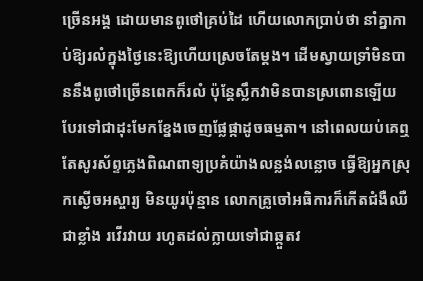ច្រើនអង្គ ដោយមានពូថៅគ្រប់ដៃ ហើយលោកប្រាប់ថា នាំគ្នាកាប់ឱ្យរលំក្នុងថ្ងៃនេះឱ្យហើយស្រេចតែម្ដង។ ដើមស្វាយទ្រាំមិនបាននឹងពូថៅច្រើនពេកក៏រលំ ប៉ុន្តែស្លឹកវាមិនបានស្រពោនឡើយ បែរទៅជាដុះមែកខ្នែងចេញផ្លែផ្កាដូចធម្មតា។ នៅពេលយប់គេឮតែសូរស័ព្ទភ្លេងពិណពាទ្យប្រគំយ៉ាងលន្លង់លន្លោច ធ្វើឱ្យអ្នកស្រុកស្ងើចអស្ចារ្យ មិនយូរប៉ុន្មាន លោកគ្រូចៅអធិការក៏កើតជំងឺឈឺជាខ្លាំង រវើរវាយ រហូតដល់ក្លាយទៅជាឆ្កួតវ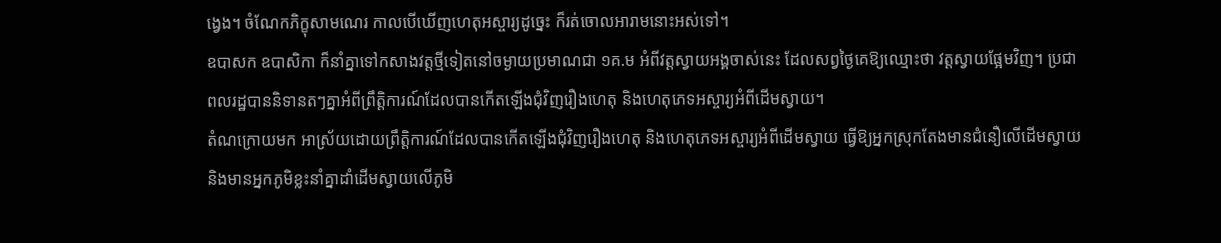ង្វេង។ ចំណែកភិក្ខុសាមណេរ កាលបើឃើញហេតុអស្ចារ្យដូច្នេះ ក៏រត់ចោលអារាមនោះអស់ទៅ។
ឧបាសក ឧបាសិកា ក៏នាំគ្នាទៅកសាងវត្តថ្មីទៀតនៅចម្ងាយប្រមាណជា ១គ.ម អំពីវត្តស្វាយអង្គចាស់នេះ ដែលសព្វថ្ងៃគេឱ្យឈ្មោះថា វត្តស្វាយផ្អែមវិញ។ ប្រជាពលរដ្ឋបាននិទានតៗគ្នាអំពីព្រឹត្តិការណ៍ដែលបានកើតឡើងជុំវិញរឿងហេតុ និងហេតុភេទអស្ចារ្យអំពីដើមស្វាយ។
តំណក្រោយមក អាស្រ័យដោយព្រឹត្តិការណ៍ដែលបានកើតឡើងជុំវិញរឿងហេតុ និងហេតុភេទអស្ចារ្យអំពីដើមស្វាយ ធ្វើឱ្យអ្នកស្រុកតែងមានជំនឿលើដើមស្វាយ និងមានអ្នកភូមិខ្លះនាំគ្នាដាំដើមស្វាយលើភូមិ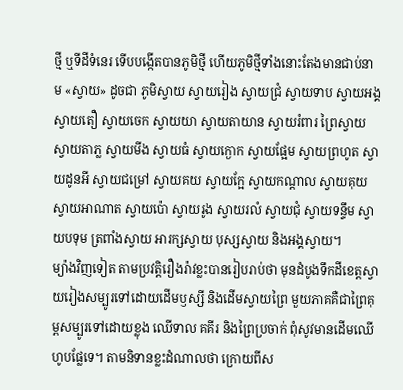ថ្មី ឬទីដីទំនេរ ទើបបង្កើតបានភូមិថ្មី ហើយភូមិថ្មីទាំងនោះតែងមានជាប់នាម «ស្វាយ» ដូចជា ភូមិស្វាយ ស្វាយរៀង ស្វាយជ្រំ ស្វាយទាប ស្វាយអង្គ ស្វាយតឿ ស្វាយចេក ស្វាយយា ស្វាយតាយាន ស្វាយរំពារ ព្រៃស្វាយ ស្វាយតាភ្ល ស្វាយមីង ស្វាយធំ ស្វាយក្ងោក ស្វាយផ្អែម ស្វាយព្រហូត ស្វាយដូនអី ស្វាយជម្រៅ ស្វាយគយ ស្វាយក្អែ ស្វាយកណ្ដាល ស្វាយគុយ ស្វាយអាណាត ស្វាយប៉ោ ស្វាយរូង ស្វាយរលំ ស្វាយជុំ ស្វាយទន្ទឹម ស្វាយបទុម ត្រពាំងស្វាយ អារក្សស្វាយ បុស្សស្វាយ និងអង្គស្វាយ។
ម្យ៉ាងវិញទៀត តាមប្រវត្តិរឿងរ៉ាវខ្លះបានរៀបរាប់ថា មុនដំបូងទឹកដីខេត្តស្វាយរៀងសម្បូរទៅដោយដើមឫស្សី និងដើមស្វាយព្រៃ មួយភាគគឺជាព្រៃគុម្ពសម្បូរទៅដោយខ្លុង ឈើទាល គគីរ និងព្រៃប្រចាក់ ពុំសូវមានដើមឈើហូបផ្លែទេ។ តាមនិទានខ្លះដំណាលថា ក្រោយពីស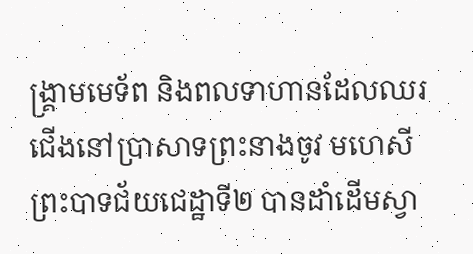ង្គ្រាមមេទ័ព និងពលទាហានដែលឈរជើងនៅប្រាសាទព្រះនាងចូវ មហេសីព្រះបាទជ័យជេដ្ឋាទី២ បានដាំដើមស្វា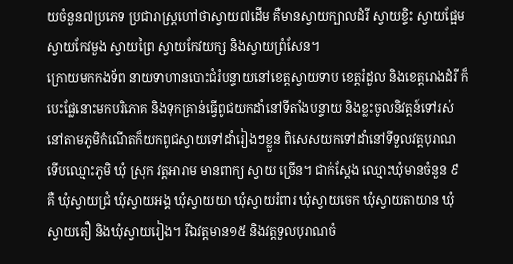យចំនួន៧ប្រភេទ ប្រជារាស្ត្រហៅថាស្វាយ៧ដើម គឺមានស្វាយក្បាលដំរី ស្វាយខ្ទិះ ស្វាយផ្អែម ស្វាយកែវមួង ស្វាយព្រៃ ស្វាយកែវយក្ស និងស្វាយព្រំសែន។
ក្រោយមកកងទ័ព នាយទាហានបោះជំរំបន្ទាយនៅខេត្តស្វាយទាប ខេត្តរំដួល និងខេត្តរោងដំរី ក៏បេះផ្លែនោះមកបរិភោគ និងទុកគ្រាន់ធ្វើពូជយកដាំនៅទីតាំងបន្ទាយ និងខ្លះចូលនិវត្តន៍ទៅរស់នៅតាមភូមិកំណើតក៏យកពូជស្វាយទៅដាំរៀងៗខ្លួន ពិសេសយកទៅដាំនៅទីទួលវត្តបុរាណ ទើបឈ្មោះភូមិ ឃុំ ស្រុក វត្តអារាម មានពាក្យ ស្វាយ ច្រើន។ ជាក់ស្ដែង ឈ្មោះឃុំមានចំនួន ៩ គឺ ឃុំស្វាយជ្រំ ឃុំស្វាយអង្គ ឃុំស្វាយយា ឃុំស្វាយរំពារ ឃុំស្វាយចេក ឃុំស្វាយតាយាន ឃុំស្វាយតឿ និងឃុំស្វាយរៀង។ រីឯវត្តមាន១៥ និងវត្តទួលបុរាណចំ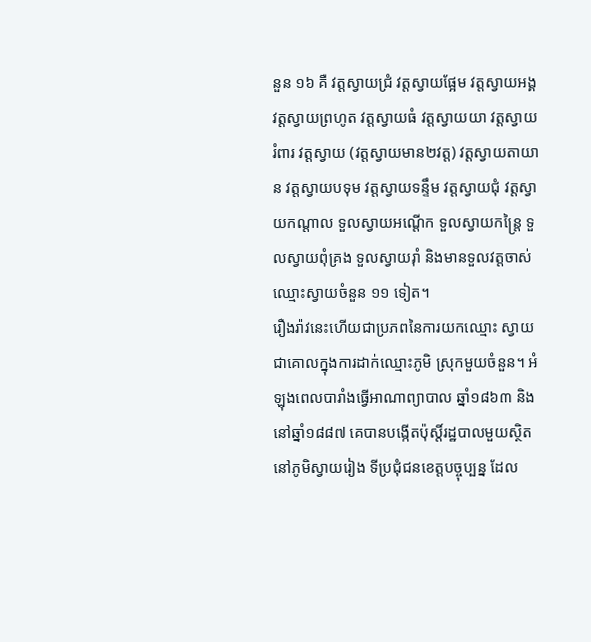នួន ១៦ គឺ វត្តស្វាយជ្រំ វត្តស្វាយផ្អែម វត្តស្វាយអង្គ វត្តស្វាយព្រហូត វត្តស្វាយធំ វត្តស្វាយយា វត្តស្វាយរំពារ វត្តស្វាយ (វត្តស្វាយមាន២វត្ត) វត្តស្វាយតាយាន វត្តស្វាយបទុម វត្តស្វាយទន្ទឹម វត្តស្វាយជុំ វត្តស្វាយកណ្ដាល ទួលស្វាយអណ្ដើក ទួលស្វាយកន្ត្រៃ ទួលស្វាយពុំគ្រង ទួលស្វាយរ៉ាំ និងមានទួលវត្តចាស់ឈ្មោះស្វាយចំនួន ១១ ទៀត។
រឿងរ៉ាវនេះហើយជាប្រភពនៃការយកឈ្មោះ ស្វាយ ជាគោលក្នុងការដាក់ឈ្មោះភូមិ ស្រុកមួយចំនួន។ អំឡុងពេលបារាំងធ្វើអាណាព្យាបាល ឆ្នាំ១៨៦៣ និងនៅឆ្នាំ១៨៨៧ គេបានបង្កើតប៉ុស្តិ៍រដ្ឋបាលមួយស្ថិតនៅភូមិស្វាយរៀង ទីប្រជុំជនខេត្តបច្ចុប្បន្ន ដែល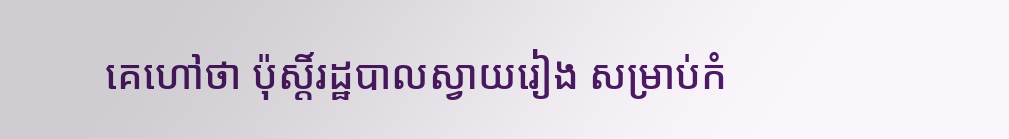គេហៅថា ប៉ុស្តិ៍រដ្ឋបាលស្វាយរៀង សម្រាប់កំ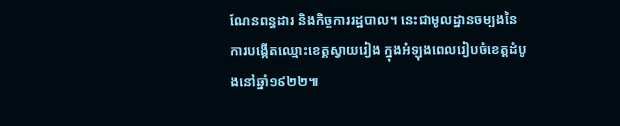ណែនពន្ធដារ និងកិច្ចការរដ្ឋបាល។ នេះជាមូលដ្ឋានចម្បងនៃការបង្កើតឈ្មោះខេត្តស្វាយរៀង ក្នុងអំឡុងពេលរៀបចំខេត្តដំបូងនៅឆ្នាំ១៩២២៕